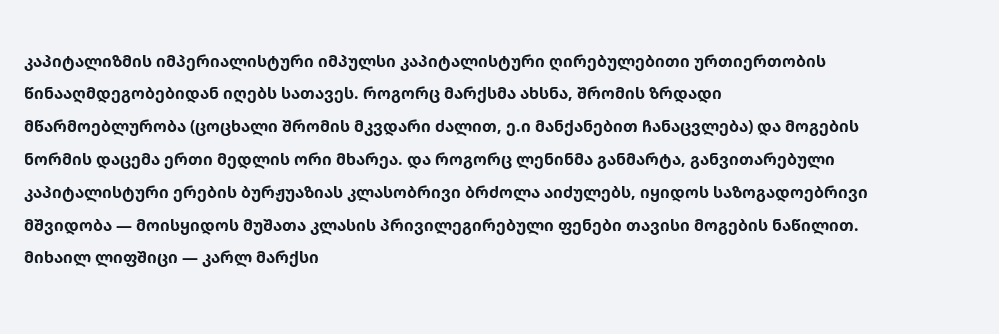კაპიტალიზმის იმპერიალისტური იმპულსი კაპიტალისტური ღირებულებითი ურთიერთობის წინააღმდეგობებიდან იღებს სათავეს. როგორც მარქსმა ახსნა, შრომის ზრდადი მწარმოებლურობა (ცოცხალი შრომის მკვდარი ძალით, ე.ი მანქანებით ჩანაცვლება) და მოგების ნორმის დაცემა ერთი მედლის ორი მხარეა. და როგორც ლენინმა განმარტა, განვითარებული კაპიტალისტური ერების ბურჟუაზიას კლასობრივი ბრძოლა აიძულებს, იყიდოს საზოგადოებრივი მშვიდობა — მოისყიდოს მუშათა კლასის პრივილეგირებული ფენები თავისი მოგების ნაწილით.
მიხაილ ლიფშიცი — კარლ მარქსი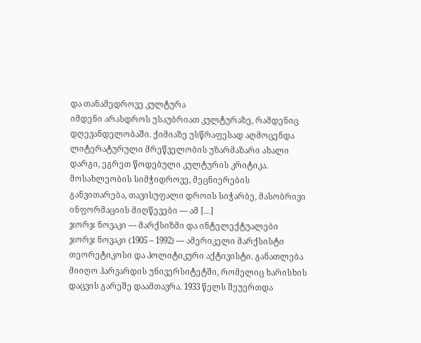და თანამედროვე კულტურა
იმდენი არასდროს უსაუბრიათ კულტურაზე, რამდენიც დღევანდელობაში. ქიმიაზე უსწრაფესად აღმოცენდა ლიტერატურული მრეწველობის უზარმაზარი ახალი დარგი, ეგრეთ წოდებული კულტურის კრიტიკა. მოსახლეობის სიმჭიდროვე, მეცნიერების განვითარება, თავისუფალი დროის სიჭარბე, მასობრივი ინფორმაციის მიღწევები — ამ […]
ჯორჯ ნოვაკი — მარქსიზმი და ინტელექტუალები
ჯორჯ ნოვაკი (1905 – 1992) — ამერიკელი მარქსისტი თეორეტიკოსი და პოლიტიკური აქტივისტი. განათლება მიიღო ჰარვარდის უნივერსიტეტში, რომელიც ხარისხის დაცვის გარეშე დაამთავრა. 1933 წელს შეუერთდა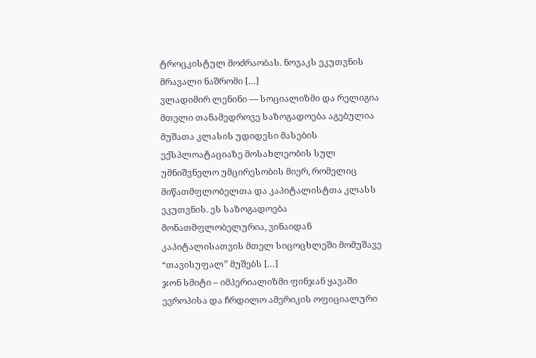ტროცკისტულ მოძრაობას. ნოვაკს ეკუთვნის მრავალი ნაშრომი […]
ვლადიმირ ლენინი — სოციალიზმი და რელიგია
მთელი თანამედროვე საზოგადოება აგებულია მუშათა კლასის უდიდესი მასების ექსპლოატაციაზე მოსახლეობის სულ უმნიშვნელო უმცირესობის მიერ, რომელიც მიწათმფლობელთა და კაპიტალისტთა კლასს ეკუთვნის. ეს საზოგადოება მონათმფლობელურია, ვინაიდან კაპიტალისათვის მთელ სიცოცხლეში მომუშავე “თავისუფალ” მუშებს […]
ჯონ სმიტი – იმპერიალიზმი ფინჯან ყავაში
ევროპისა და ჩრდილო ამერიკის ოფიციალური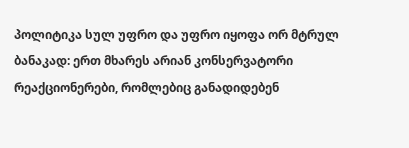პოლიტიკა სულ უფრო და უფრო იყოფა ორ მტრულ ბანაკად: ერთ მხარეს არიან კონსერვატორი რეაქციონერები, რომლებიც განადიდებენ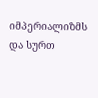იმპერიალიზმს და სურთ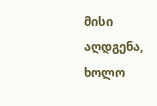მისი აღდგენა, ხოლო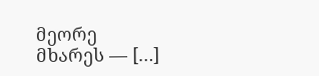მეორე მხარეს — […]